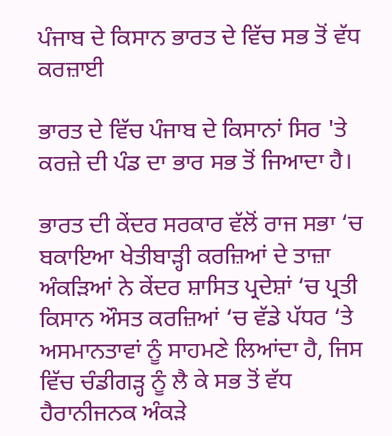ਪੰਜਾਬ ਦੇ ਕਿਸਾਨ ਭਾਰਤ ਦੇ ਵਿੱਚ ਸਭ ਤੋਂ ਵੱਧ ਕਰਜ਼ਾਈ

ਭਾਰਤ ਦੇ ਵਿੱਚ ਪੰਜਾਬ ਦੇ ਕਿਸਾਨਾਂ ਸਿਰ 'ਤੇ ਕਰਜ਼ੇ ਦੀ ਪੰਡ ਦਾ ਭਾਰ ਸਭ ਤੋਂ ਜਿਆਦਾ ਹੈ।

ਭਾਰਤ ਦੀ ਕੇਂਦਰ ਸਰਕਾਰ ਵੱਲੋਂ ਰਾਜ ਸਭਾ ‘ਚ ਬਕਾਇਆ ਖੇਤੀਬਾੜ੍ਹੀ ਕਰਜ਼ਿਆਂ ਦੇ ਤਾਜ਼ਾ ਅੰਕੜਿਆਂ ਨੇ ਕੇਂਦਰ ਸ਼ਾਸਿਤ ਪ੍ਰਦੇਸ਼ਾਂ ‘ਚ ਪ੍ਰਤੀ ਕਿਸਾਨ ਔਸਤ ਕਰਜ਼ਿਆਂ ‘ਚ ਵੱਡੇ ਪੱਧਰ ‘ਤੇ ਅਸਮਾਨਤਾਵਾਂ ਨੂੰ ਸਾਹਮਣੇ ਲਿਆਂਦਾ ਹੈ, ਜਿਸ ਵਿੱਚ ਚੰਡੀਗੜ੍ਹ ਨੂੰ ਲੈ ਕੇ ਸਭ ਤੋਂ ਵੱਧ ਹੈਰਾਨੀਜਨਕ ਅੰਕੜੇ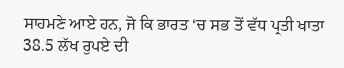ਸਾਹਮਣੇ ਆਏ ਹਨ, ਜੋ ਕਿ ਭਾਰਤ ‘ਚ ਸਭ ਤੋਂ ਵੱਧ ਪ੍ਰਤੀ ਖਾਤਾ 38.5 ਲੱਖ ਰੁਪਏ ਦੀ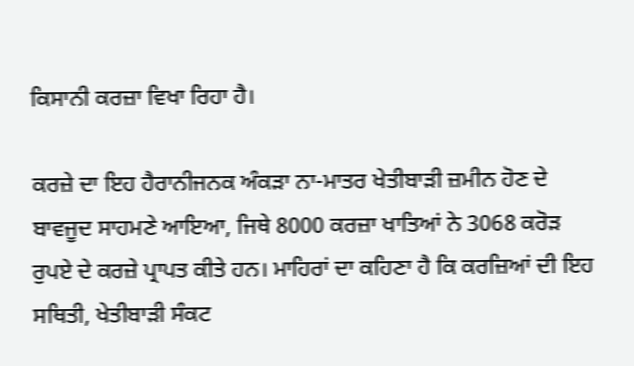ਕਿਸਾਨੀ ਕਰਜ਼ਾ ਵਿਖਾ ਰਿਹਾ ਹੈ।

ਕਰਜ਼ੇ ਦਾ ਇਹ ਹੈਰਾਨੀਜਨਕ ਅੰਕੜਾ ਨਾ-ਮਾਤਰ ਖੇਤੀਬਾੜੀ ਜ਼ਮੀਨ ਹੋਣ ਦੇ ਬਾਵਜੂਦ ਸਾਹਮਣੇ ਆਇਆ, ਜਿਥੇ 8000 ਕਰਜ਼ਾ ਖਾਤਿਆਂ ਨੇ 3068 ਕਰੋੜ ਰੁਪਏ ਦੇ ਕਰਜ਼ੇ ਪ੍ਰਾਪਤ ਕੀਤੇ ਹਨ। ਮਾਹਿਰਾਂ ਦਾ ਕਹਿਣਾ ਹੈ ਕਿ ਕਰਜ਼ਿਆਂ ਦੀ ਇਹ ਸਥਿਤੀ, ਖੇਤੀਬਾੜੀ ਸੰਕਟ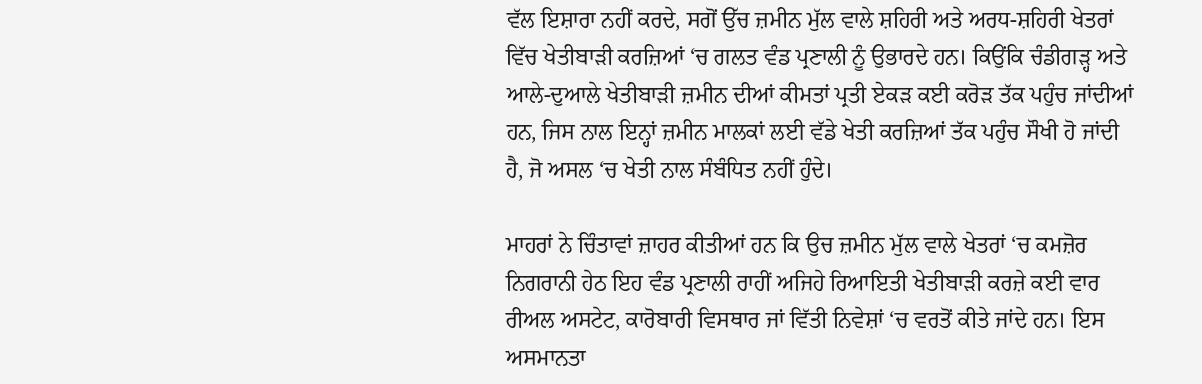ਵੱਲ ਇਸ਼ਾਰਾ ਨਹੀਂ ਕਰਦੇ, ਸਗੋਂ ਉੱਚ ਜ਼ਮੀਨ ਮੁੱਲ ਵਾਲੇ ਸ਼ਹਿਰੀ ਅਤੇ ਅਰਧ-ਸ਼ਹਿਰੀ ਖੇਤਰਾਂ ਵਿੱਚ ਖੇਤੀਬਾੜੀ ਕਰਜ਼ਿਆਂ ‘ਚ ਗਲਤ ਵੰਡ ਪ੍ਰਣਾਲੀ ਨੂੰ ਉਭਾਰਦੇ ਹਨ। ਕਿਉਂਕਿ ਚੰਡੀਗੜ੍ਹ ਅਤੇ ਆਲੇ-ਦੁਆਲੇ ਖੇਤੀਬਾੜੀ ਜ਼ਮੀਨ ਦੀਆਂ ਕੀਮਤਾਂ ਪ੍ਰਤੀ ਏਕੜ ਕਈ ਕਰੋੜ ਤੱਕ ਪਹੁੰਚ ਜਾਂਦੀਆਂ ਹਨ, ਜਿਸ ਨਾਲ ਇਨ੍ਹਾਂ ਜ਼ਮੀਨ ਮਾਲਕਾਂ ਲਈ ਵੱਡੇ ਖੇਤੀ ਕਰਜ਼ਿਆਂ ਤੱਕ ਪਹੁੰਚ ਸੌਖੀ ਹੋ ਜਾਂਦੀ ਹੈ, ਜੋ ਅਸਲ ‘ਚ ਖੇਤੀ ਨਾਲ ਸੰਬੰਧਿਤ ਨਹੀਂ ਹੁੰਦੇ।

ਮਾਹਰਾਂ ਨੇ ਚਿੰਤਾਵਾਂ ਜ਼ਾਹਰ ਕੀਤੀਆਂ ਹਨ ਕਿ ਉਚ ਜ਼ਮੀਨ ਮੁੱਲ ਵਾਲੇ ਖੇਤਰਾਂ ‘ਚ ਕਮਜ਼ੋਰ ਨਿਗਰਾਨੀ ਹੇਠ ਇਹ ਵੰਡ ਪ੍ਰਣਾਲੀ ਰਾਹੀਂ ਅਜਿਹੇ ਰਿਆਇਤੀ ਖੇਤੀਬਾੜੀ ਕਰਜ਼ੇ ਕਈ ਵਾਰ ਰੀਅਲ ਅਸਟੇਟ, ਕਾਰੋਬਾਰੀ ਵਿਸਥਾਰ ਜਾਂ ਵਿੱਤੀ ਨਿਵੇਸ਼ਾਂ ‘ਚ ਵਰਤੋਂ ਕੀਤੇ ਜਾਂਦੇ ਹਨ। ਇਸ ਅਸਮਾਨਤਾ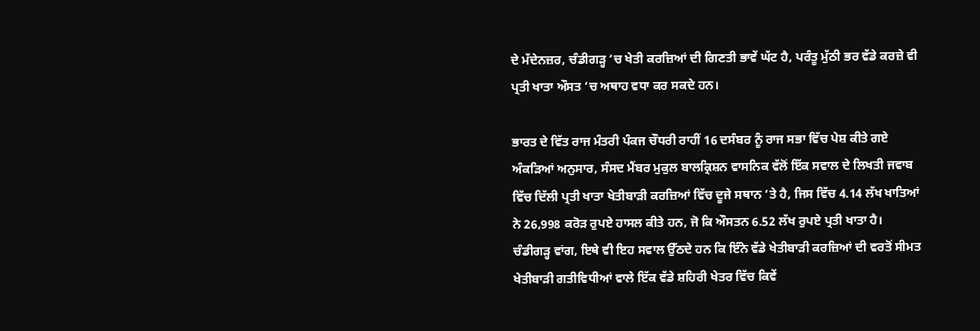ਦੇ ਮੱਦੇਨਜ਼ਰ, ਚੰਡੀਗੜ੍ਹ ‘ਚ ਖੇਤੀ ਕਰਜ਼ਿਆਂ ਦੀ ਗਿਣਤੀ ਭਾਵੇਂ ਘੱਟ ਹੈ, ਪਰੰਤੂ ਮੁੱਠੀ ਭਰ ਵੱਡੇ ਕਰਜ਼ੇ ਵੀ ਪ੍ਰਤੀ ਖਾਤਾ ਔਸਤ ‘ਚ ਅਥਾਹ ਵਧਾ ਕਰ ਸਕਦੇ ਹਨ।

ਭਾਰਤ ਦੇ ਵਿੱਤ ਰਾਜ ਮੰਤਰੀ ਪੰਕਜ ਚੌਧਰੀ ਰਾਹੀਂ 16 ਦਸੰਬਰ ਨੂੰ ਰਾਜ ਸਭਾ ਵਿੱਚ ਪੇਸ਼ ਕੀਤੇ ਗਏ ਅੰਕੜਿਆਂ ਅਨੁਸਾਰ, ਸੰਸਦ ਮੈਂਬਰ ਮੁਕੁਲ ਬਾਲਕ੍ਰਿਸ਼ਨ ਵਾਸਨਿਕ ਵੱਲੋਂ ਇੱਕ ਸਵਾਲ ਦੇ ਲਿਖਤੀ ਜਵਾਬ ਵਿੱਚ ਦਿੱਲੀ ਪ੍ਰਤੀ ਖਾਤਾ ਖੇਤੀਬਾੜੀ ਕਰਜ਼ਿਆਂ ਵਿੱਚ ਦੂਜੇ ਸਥਾਨ ‘ਤੇ ਹੈ, ਜਿਸ ਵਿੱਚ 4.14 ਲੱਖ ਖਾਤਿਆਂ ਨੇ 26,998 ਕਰੋੜ ਰੁਪਏ ਹਾਸਲ ਕੀਤੇ ਹਨ, ਜੋ ਕਿ ਔਸਤਨ 6.52 ਲੱਖ ਰੁਪਏ ਪ੍ਰਤੀ ਖਾਤਾ ਹੈ। ਚੰਡੀਗੜ੍ਹ ਵਾਂਗ, ਇਥੇ ਵੀ ਇਹ ਸਵਾਲ ਉੱਠਦੇ ਹਨ ਕਿ ਇੰਨੇ ਵੱਡੇ ਖੇਤੀਬਾੜੀ ਕਰਜ਼ਿਆਂ ਦੀ ਵਰਤੋਂ ਸੀਮਤ ਖੇਤੀਬਾੜੀ ਗਤੀਵਿਧੀਆਂ ਵਾਲੇ ਇੱਕ ਵੱਡੇ ਸ਼ਹਿਰੀ ਖੇਤਰ ਵਿੱਚ ਕਿਵੇਂ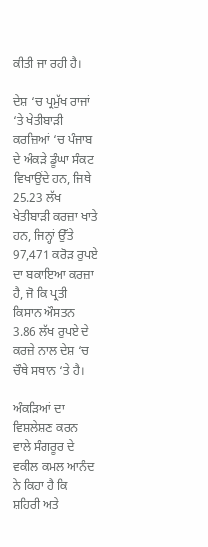ਕੀਤੀ ਜਾ ਰਹੀ ਹੈ।

ਦੇਸ਼ ‘ਚ ਪ੍ਰਮੁੱਖ ਰਾਜਾਂ ‘ਤੇ ਖੇਤੀਬਾੜੀ ਕਰਜ਼ਿਆਂ ‘ਚ ਪੰਜਾਬ ਦੇ ਅੰਕੜੇ ਡੂੰਘਾ ਸੰਕਟ ਵਿਖਾਉਂਦੇ ਹਨ, ਜਿਥੇ 25.23 ਲੱਖ ਖੇਤੀਬਾੜੀ ਕਰਜ਼ਾ ਖਾਤੇ ਹਨ, ਜਿਨ੍ਹਾਂ ਉੱਤੇ 97,471 ਕਰੋੜ ਰੁਪਏ ਦਾ ਬਕਾਇਆ ਕਰਜ਼ਾ ਹੈ, ਜੋ ਕਿ ਪ੍ਰਤੀ ਕਿਸਾਨ ਔਸਤਨ 3.86 ਲੱਖ ਰੁਪਏ ਦੇ ਕਰਜ਼ੇ ਨਾਲ ਦੇਸ਼ ‘ਚ ਚੌਥੇ ਸਥਾਨ ‘ਤੇ ਹੈ।

ਅੰਕੜਿਆਂ ਦਾ ਵਿਸ਼ਲੇਸ਼ਣ ਕਰਨ ਵਾਲੇ ਸੰਗਰੂਰ ਦੇ ਵਕੀਲ ਕਮਲ ਆਨੰਦ ਨੇ ਕਿਹਾ ਹੈ ਕਿ ਸ਼ਹਿਰੀ ਅਤੇ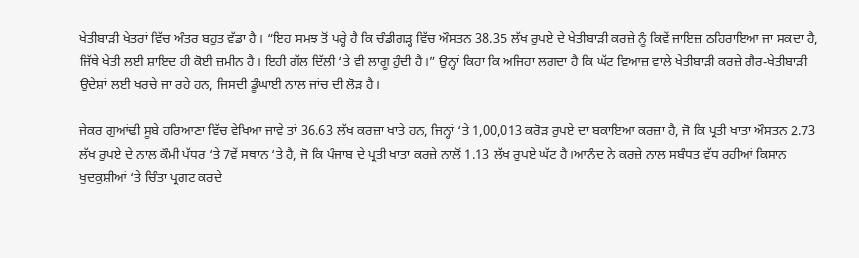ਖੇਤੀਬਾੜੀ ਖੇਤਰਾਂ ਵਿੱਚ ਅੰਤਰ ਬਹੁਤ ਵੱਡਾ ਹੈ। “ਇਹ ਸਮਝ ਤੋਂ ਪਰ੍ਹੇ ਹੈ ਕਿ ਚੰਡੀਗੜ੍ਹ ਵਿੱਚ ਔਸਤਨ 38.35 ਲੱਖ ਰੁਪਏ ਦੇ ਖੇਤੀਬਾੜੀ ਕਰਜ਼ੇ ਨੂੰ ਕਿਵੇਂ ਜਾਇਜ਼ ਠਹਿਰਾਇਆ ਜਾ ਸਕਦਾ ਹੈ, ਜਿੱਥੇ ਖੇਤੀ ਲਈ ਸ਼ਾਇਦ ਹੀ ਕੋਈ ਜ਼ਮੀਨ ਹੈ। ਇਹੀ ਗੱਲ ਦਿੱਲੀ ‘ਤੇ ਵੀ ਲਾਗੂ ਹੁੰਦੀ ਹੈ।” ਉਨ੍ਹਾਂ ਕਿਹਾ ਕਿ ਅਜਿਹਾ ਲਗਦਾ ਹੈ ਕਿ ਘੱਟ ਵਿਆਜ਼ ਵਾਲੇ ਖੇਤੀਬਾੜੀ ਕਰਜ਼ੇ ਗੈਰ-ਖੇਤੀਬਾੜੀ ਉਦੇਸ਼ਾਂ ਲਈ ਖਰਚੇ ਜਾ ਰਹੇ ਹਨ, ਜਿਸਦੀ ਡੂੰਘਾਈ ਨਾਲ ਜਾਂਚ ਦੀ ਲੋੜ ਹੈ।

ਜੇਕਰ ਗੁਆਂਢੀ ਸੂਬੇ ਹਰਿਆਣਾ ਵਿੱਚ ਵੇਖਿਆ ਜਾਵੇ ਤਾਂ 36.63 ਲੱਖ ਕਰਜ਼ਾ ਖਾਤੇ ਹਨ, ਜਿਨ੍ਹਾਂ ‘ਤੇ 1,00,013 ਕਰੋੜ ਰੁਪਏ ਦਾ ਬਕਾਇਆ ਕਰਜ਼ਾ ਹੈ, ਜੋ ਕਿ ਪ੍ਰਤੀ ਖਾਤਾ ਔਸਤਨ 2.73 ਲੱਖ ਰੁਪਏ ਦੇ ਨਾਲ ਕੌਮੀ ਪੱਧਰ ‘ਤੇ 7ਵੇਂ ਸਥਾਨ ‘ਤੇ ਹੈ, ਜੋ ਕਿ ਪੰਜਾਬ ਦੇ ਪ੍ਰਤੀ ਖਾਤਾ ਕਰਜ਼ੇ ਨਾਲੋਂ 1.13 ਲੱਖ ਰੁਪਏ ਘੱਟ ਹੈ।ਆਨੰਦ ਨੇ ਕਰਜ਼ੇ ਨਾਲ ਸਬੰਧਤ ਵੱਧ ਰਹੀਆਂ ਕਿਸਾਨ ਖੁਦਕੁਸ਼ੀਆਂ ‘ਤੇ ਚਿੰਤਾ ਪ੍ਰਗਟ ਕਰਦੇ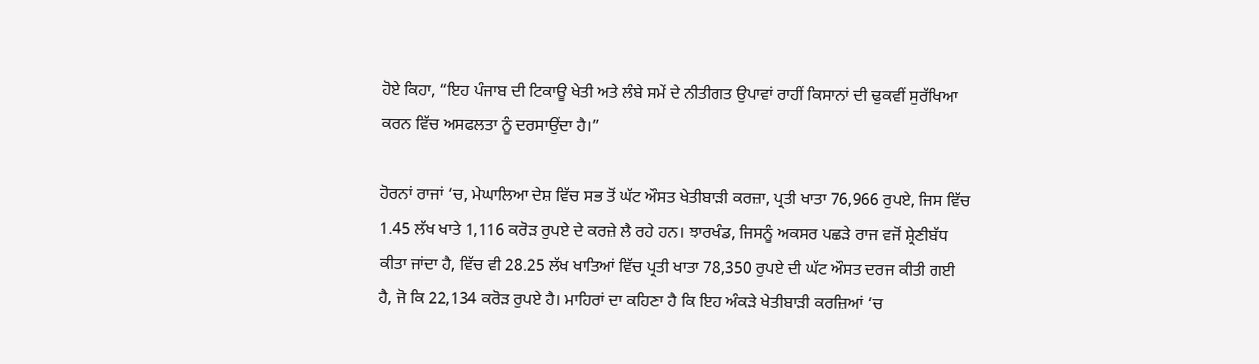ਹੋਏ ਕਿਹਾ, “ਇਹ ਪੰਜਾਬ ਦੀ ਟਿਕਾਊ ਖੇਤੀ ਅਤੇ ਲੰਬੇ ਸਮੇਂ ਦੇ ਨੀਤੀਗਤ ਉਪਾਵਾਂ ਰਾਹੀਂ ਕਿਸਾਨਾਂ ਦੀ ਢੁਕਵੀਂ ਸੁਰੱਖਿਆ ਕਰਨ ਵਿੱਚ ਅਸਫਲਤਾ ਨੂੰ ਦਰਸਾਉਂਦਾ ਹੈ।”

ਹੋਰਨਾਂ ਰਾਜਾਂ ‘ਚ, ਮੇਘਾਲਿਆ ਦੇਸ਼ ਵਿੱਚ ਸਭ ਤੋਂ ਘੱਟ ਔਸਤ ਖੇਤੀਬਾੜੀ ਕਰਜ਼ਾ, ਪ੍ਰਤੀ ਖਾਤਾ 76,966 ਰੁਪਏ, ਜਿਸ ਵਿੱਚ 1.45 ਲੱਖ ਖਾਤੇ 1,116 ਕਰੋੜ ਰੁਪਏ ਦੇ ਕਰਜ਼ੇ ਲੈ ਰਹੇ ਹਨ। ਝਾਰਖੰਡ, ਜਿਸਨੂੰ ਅਕਸਰ ਪਛੜੇ ਰਾਜ ਵਜੋਂ ਸ਼੍ਰੇਣੀਬੱਧ ਕੀਤਾ ਜਾਂਦਾ ਹੈ, ਵਿੱਚ ਵੀ 28.25 ਲੱਖ ਖਾਤਿਆਂ ਵਿੱਚ ਪ੍ਰਤੀ ਖਾਤਾ 78,350 ਰੁਪਏ ਦੀ ਘੱਟ ਔਸਤ ਦਰਜ ਕੀਤੀ ਗਈ ਹੈ, ਜੋ ਕਿ 22,134 ਕਰੋੜ ਰੁਪਏ ਹੈ। ਮਾਹਿਰਾਂ ਦਾ ਕਹਿਣਾ ਹੈ ਕਿ ਇਹ ਅੰਕੜੇ ਖੇਤੀਬਾੜੀ ਕਰਜ਼ਿਆਂ ‘ਚ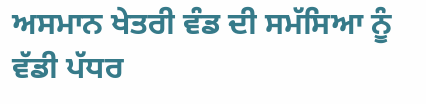ਅਸਮਾਨ ਖੇਤਰੀ ਵੰਡ ਦੀ ਸਮੱਸਿਆ ਨੂੰ ਵੱਡੀ ਪੱਧਰ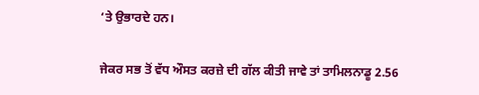‘ਤੇ ਉਭਾਰਦੇ ਹਨ।

ਜੇਕਰ ਸਭ ਤੋਂ ਵੱਧ ਔਸਤ ਕਰਜ਼ੇ ਦੀ ਗੱਲ ਕੀਤੀ ਜਾਵੇ ਤਾਂ ਤਾਮਿਲਨਾਡੂ 2.56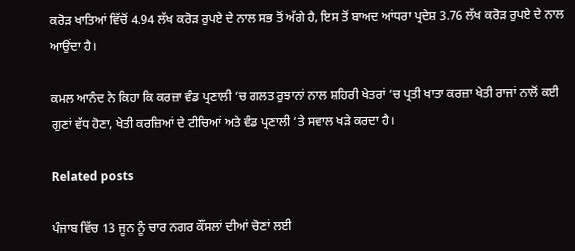ਕਰੋੜ ਖਾਤਿਆਂ ਵਿੱਚੋਂ 4.94 ਲੱਖ ਕਰੋੜ ਰੁਪਏ ਦੇ ਨਾਲ ਸਭ ਤੋਂ ਅੱਗੇ ਹੈ, ਇਸ ਤੋਂ ਬਾਅਦ ਆਂਧਰਾ ਪ੍ਰਦੇਸ਼ 3.76 ਲੱਖ ਕਰੋੜ ਰੁਪਏ ਦੇ ਨਾਲ ਆਉਂਦਾ ਹੈ।

ਕਮਲ ਆਨੰਦ ਨੇ ਕਿਹਾ ਕਿ ਕਰਜ਼ਾ ਵੰਡ ਪ੍ਰਣਾਲੀ ‘ਚ ਗਲਤ ਰੁਝਾਨਾਂ ਨਾਲ ਸ਼ਹਿਰੀ ਖੇਤਰਾਂ ‘ਚ ਪ੍ਰਤੀ ਖਾਤਾ ਕਰਜ਼ਾ ਖੇਤੀ ਰਾਜਾਂ ਨਾਲੋਂ ਕਈ ਗੁਣਾਂ ਵੱਧ ਹੋਣਾ, ਖੇਤੀ ਕਰਜ਼ਿਆਂ ਦੇ ਟੀਚਿਆਂ ਅਤੇ ਵੰਡ ਪ੍ਰਣਾਲੀ ‘ਤੇ ਸਵਾਲ ਖੜੇ ਕਰਦਾ ਹੈ।

Related posts

ਪੰਜਾਬ ਵਿੱਚ 13 ਜੂਨ ਨੂੰ ਚਾਰ ਨਗਰ ਕੌਂਸਲਾਂ ਦੀਆਂ ਚੋਣਾਂ ਲਈ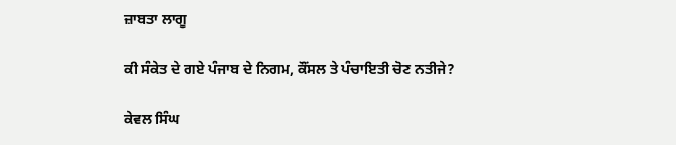ਜ਼ਾਬਤਾ ਲਾਗੂ

ਕੀ ਸੰਕੇਤ ਦੇ ਗਏ ਪੰਜਾਬ ਦੇ ਨਿਗਮ, ਕੌਂਸਲ ਤੇ ਪੰਚਾਇਤੀ ਚੋਣ ਨਤੀਜੇ?

ਕੇਵਲ ਸਿੰਘ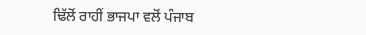ਢਿੱਲੋਂ ਰਾਹੀਂ ਭਾਜਪਾ ਵਲੋਂ ਪੰਜਾਬ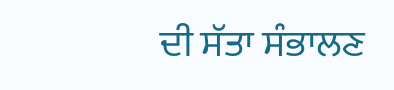ਦੀ ਸੱਤਾ ਸੰਭਾਲਣ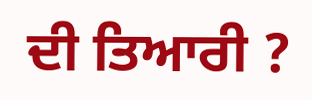ਦੀ ਤਿਆਰੀ ?